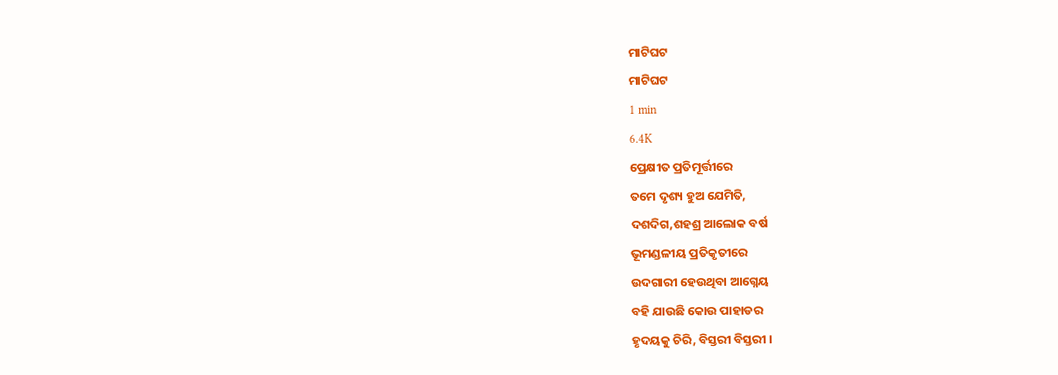ମାଟିଘଟ
ମାଟିଘଟ
1 min
6.4K
ପ୍ରେକ୍ଷୀତ ପ୍ରତିମୂର୍ତ୍ତୀରେ
ତମେ ଦୃଶ୍ୟ ହୁଅ ଯେମିତି,
ଦଶଦିଗ,ଶହଶ୍ର ଆଲୋକ ବର୍ଷ
ଭୂମଣ୍ଡଳୀୟ ପ୍ରତିକୃତୀରେ
ଉଦଗାରୀ ହେଉଥିବା ଆଗ୍ନେୟ
ବହି ଯାଉଛି କୋଉ ପାହାଡର
ହୃଦୟକୁ ଚିରି, ବିସ୍ତରୀ ବିସ୍ତରୀ ।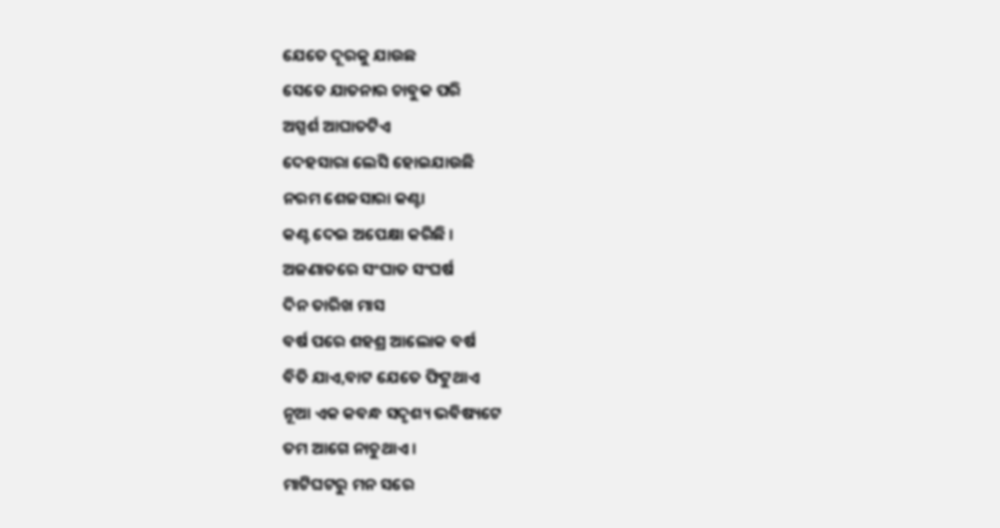ଯେତେ ଦୂରକୁ ଯାଉଛ
ସେତେ ଯାତନାର ଚାବୁକ ପରି
ଅସ୍ପର୍ଶ ଆଘାତଟିଏ
ଦେହସାରା ଲେସି ହୋଇଯାଉଛି
ନରମ ଶେଜସାରା କଣ୍ଟା
କଣ୍ଟ ଦେଇ ଅପେକ୍ଷା କରିଛି ।
ଅଜଣାତରେ ସଂଘାତ ସଂଘର୍ଷ
ଦିନ ତାରିଖ ମାସ
ବର୍ଷ ପରେ ଶହଶ୍ର ଆଲୋକ ବର୍ଷ
ବିତି ଯାଏ,ବାଟ ଯେତେ ଫିଟୁଥାଏ
ନୂଆ ଏକ କବନ୍ଧ ସଦୃଶ୍ୟ ଭବିଷ୍ୟଟେ
ତମ ଆଗେ ନାଚୁଥାଏ ।
ମାଟିଘଟରୁ ମନ ସରେ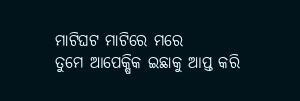ମାଟିଘଟ ମାଟିରେ ମରେ
ତୁମେ ଆପେକ୍ଷିକ ଇଛାକୁ ଆପ୍ତ କରି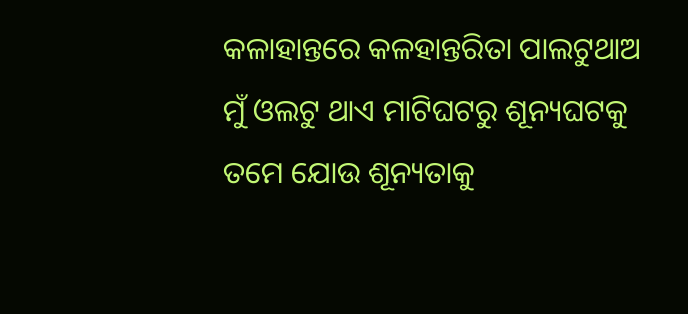କଳାହାନ୍ତରେ କଳହାନ୍ତରିତା ପାଲଟୁଥାଅ
ମୁଁ ଓଲଟୁ ଥାଏ ମାଟିଘଟରୁ ଶୂନ୍ୟଘଟକୁ
ତମେ ଯୋଉ ଶୂନ୍ୟତାକୁ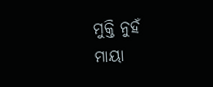ମୁକ୍ତି ନୁହଁ
ମାୟା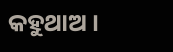କହୁଥାଅ ।